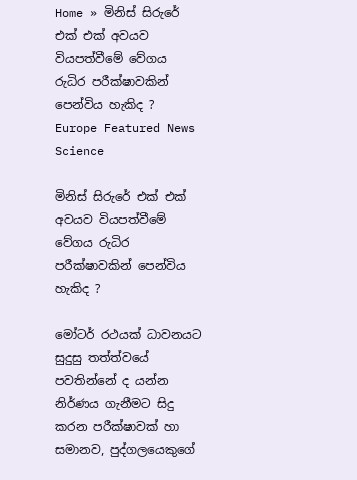Home » මිනිස් සිරුරේ එක් එක් අවයව වියපත්වීමේ වේගය රුධිර පරීක්ෂාවකින් පෙන්විය හැකිද ?
Europe Featured News Science

මිනිස් සිරුරේ එක් එක් අවයව වියපත්වීමේ වේගය රුධිර පරීක්ෂාවකින් පෙන්විය හැකිද ?

මෝටර් රථයක් ධාවනයට සුදුසු තත්ත්වයේ පවතින්නේ ද යන්න නිර්ණය ගැනීමට සිදු කරන පරීක්ෂාවක් හා සමානව, පුද්ගලයෙකුගේ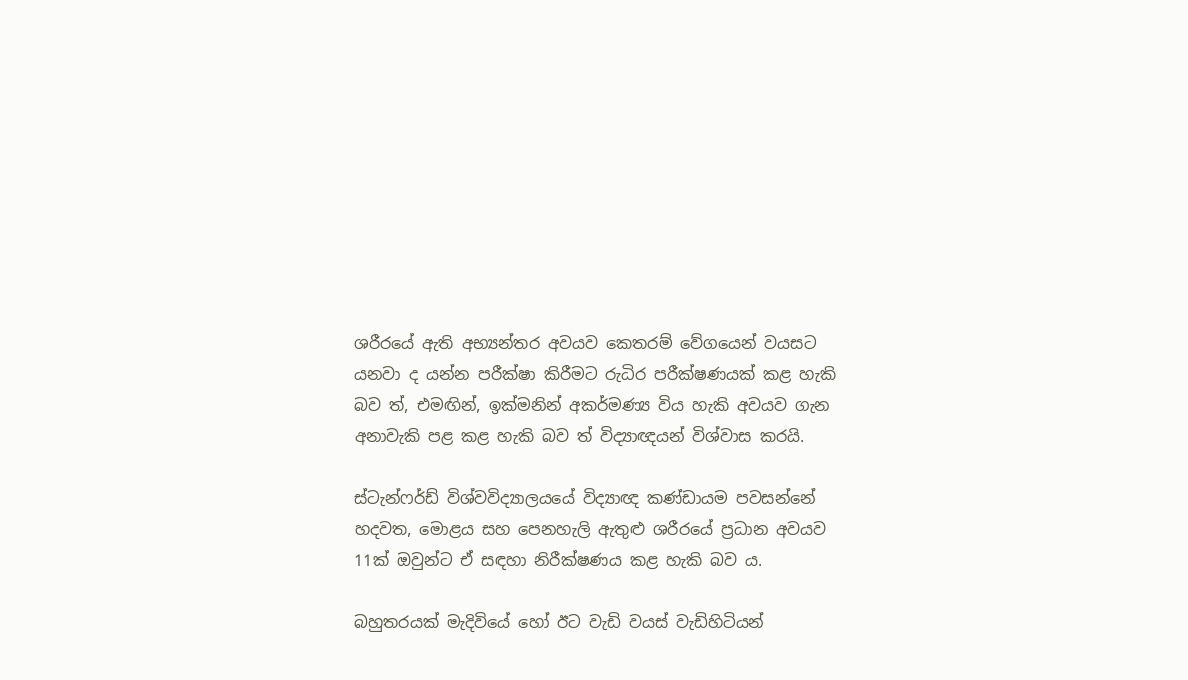ශරීරයේ ඇති අභ්‍යන්තර අවයව කෙතරම් වේගයෙන් වයසට යනවා ද යන්න පරීක්ෂා කිරීමට රුධිර පරීක්ෂණයක් කළ හැකි බව ත්, එමඟින්, ඉක්මනින් අකර්මණ්‍ය විය හැකි අවයව ගැන අනාවැකි පළ කළ හැකි බව ත් විද්‍යාඥයන් විශ්වාස කරයි.

ස්ටැන්ෆර්ඩ් විශ්වවිද්‍යාලයයේ විද්‍යාඥ කණ්ඩායම පවසන්නේ හදවත, මොළය සහ පෙනහැලි ඇතුළු ශරීරයේ ප්‍රධාන අවයව 11ක් ඔවුන්ට ඒ සඳහා නිරීක්ෂණය කළ හැකි බව ය.

බහුතරයක් මැදිවියේ හෝ ඊට වැඩි වයස් වැඩිහිටියන්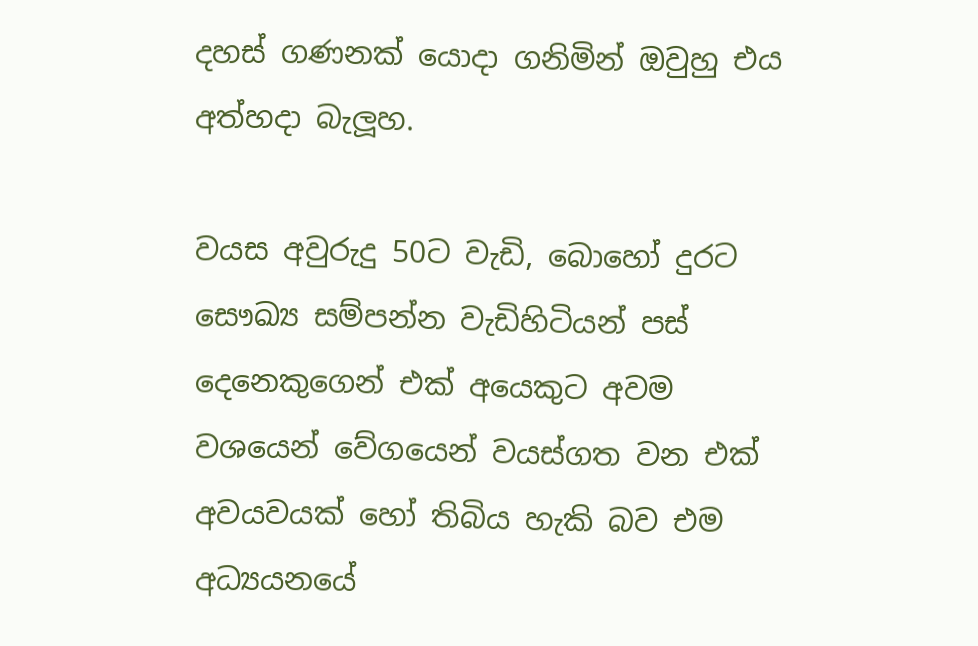දහස් ගණනක් යොදා ගනිමින් ඔවුහු එය අත්හදා බැලූහ.

වයස අවුරුදු 50ට වැඩි, බොහෝ දුරට සෞඛ්‍ය සම්පන්න වැඩිහිටියන් පස් දෙනෙකුගෙන් එක් අයෙකුට අවම වශයෙන් වේගයෙන් වයස්ගත වන එක් අවයවයක් හෝ තිබිය හැකි බව එම අධ්‍යයනයේ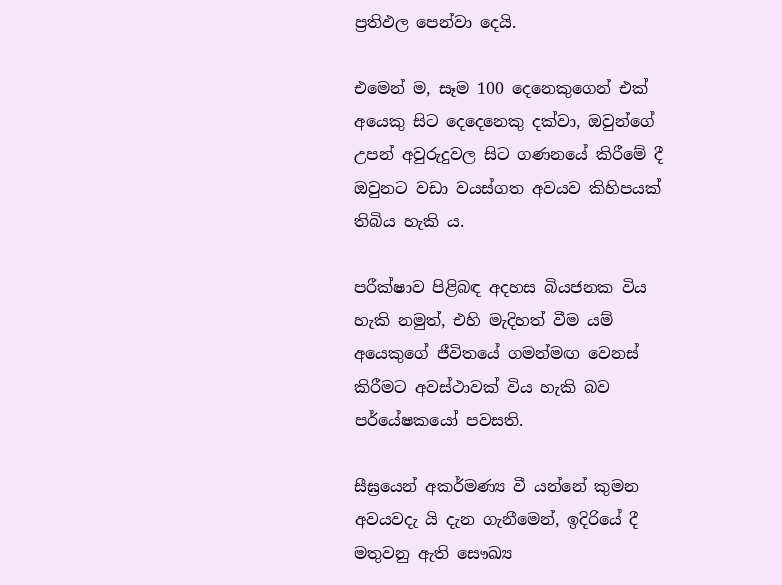ප්‍රතිඵල පෙන්වා දෙයි.

එමෙන් ම, සෑම 100 දෙනෙකුගෙන් එක් අයෙකු සිට දෙදෙනෙකු දක්වා, ඔවුන්ගේ උපන් අවුරුදුවල සිට ගණනයේ කිරීමේ දී ඔවුනට වඩා වයස්ගත අවයව කිහිපයක් තිබිය හැකි ය.

පරීක්ෂාව පිළිබඳ අදහස බියජනක විය හැකි නමුත්, එහි මැදිහත් වීම යම් අයෙකුගේ ජීවිතයේ ගමන්මඟ වෙනස් කිරීමට අවස්ථාවක් විය හැකි බව පර්යේෂකයෝ පවසති.

සීඝ්‍රයෙන් අකර්මණ්‍ය වී යන්නේ කුමන අවයවදැ යි දැන ගැනීමෙන්, ඉදිරියේ දී මතුවනු ඇති සෞඛ්‍ය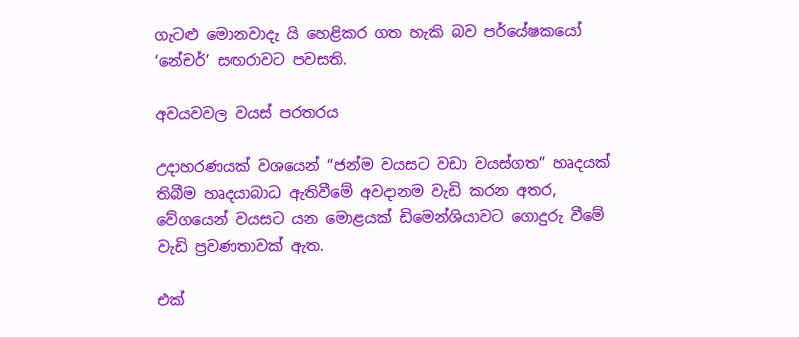ගැටළු මොනවාදැ යි හෙළිකර ගත හැකි බව පර්යේෂකයෝ ‘නේචර්’ සඟරාවට පවසති.

අවයවවල වයස් පරතරය

උදාහරණයක් වශයෙන් “ජන්ම වයසට වඩා වයස්ගත” හෘදයක් තිබීම හෘදයාබාධ ඇතිවීමේ අවදානම වැඩි කරන අතර, වේගයෙන් වයසට යන මොළයක් ඩිමෙන්ශියාවට ගොදුරු වීමේ වැඩි ප්‍රවණතාවක් ඇත.

එක්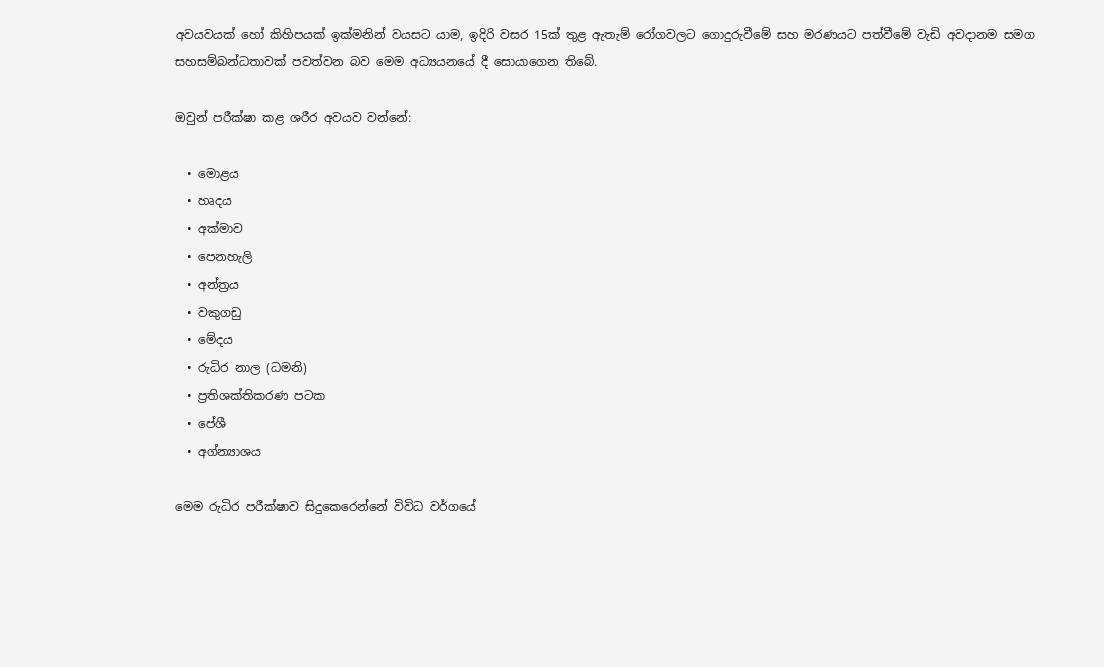අවයවයක් හෝ කිහිපයක් ඉක්මනින් වයසට යාම, ඉදිරි වසර 15ක් තුළ ඇතැම් රෝගවලට ගොදුරුවීමේ සහ මරණයට පත්වීමේ වැඩි අවදානම සමග සහසම්බන්ධතාවක් පවත්වන බව මෙම අධ්‍යයනයේ දී සොයාගෙන තිබේ.

ඔවුන් පරීක්ෂා කළ ශරීර අවයව වන්නේ:

  • මොළය
  • හෘදය
  • අක්මාව
  • පෙනහැලි
  • අන්ත්‍රය
  • වකුගඩු
  • මේදය
  • රුධිර නාල (ධමනි)
  • ප්‍රතිශක්තිකරණ පටක
  • පේශී
  • අග්න්‍යාශය

මෙම රුධිර පරීක්ෂාව සිදුකෙරෙන්නේ විවිධ වර්ගයේ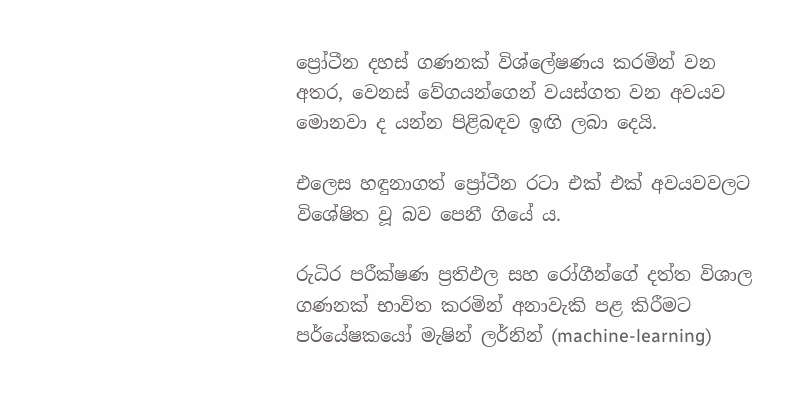ප්‍රෝටීන දහස් ගණනක් විශ්ලේෂණය කරමින් වන අතර, වෙනස් වේගයන්ගෙන් වයස්ගත වන අවයව මොනවා ද යන්න පිළිබඳව ඉඟි ලබා දෙයි.

එලෙස හඳුනාගත් ප්‍රෝටීන රටා එක් එක් අවයවවලට විශේෂිත වූ බව පෙනී ගියේ ය.

රුධිර පරීක්ෂණ ප්‍රතිඵල සහ රෝගීන්ගේ දත්ත විශාල ගණනක් භාවිත කරමින් අනාවැකි පළ කිරීමට පර්යේෂකයෝ මැෂින් ලර්නින් (machine-learning)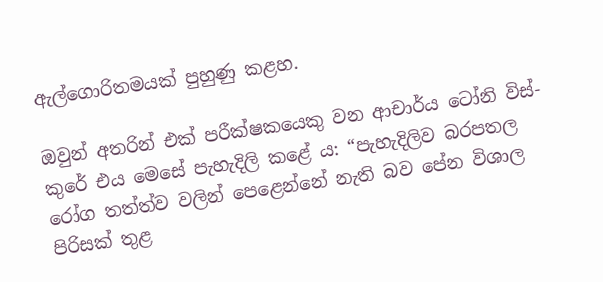ඇල්ගොරිතමයක් පුහුණු කළහ.

ඔවුන් අතරින් එක් පරීක්ෂකයෙකු වන ආචාර්ය ටෝනි විස්-කුරේ එය මෙසේ පැහැදිලි කළේ ය: “පැහැදිලිව බරපතල රෝග තත්ත්ව වලින් පෙළෙන්නේ නැති බව පේන විශාල පිරිසක් තුළ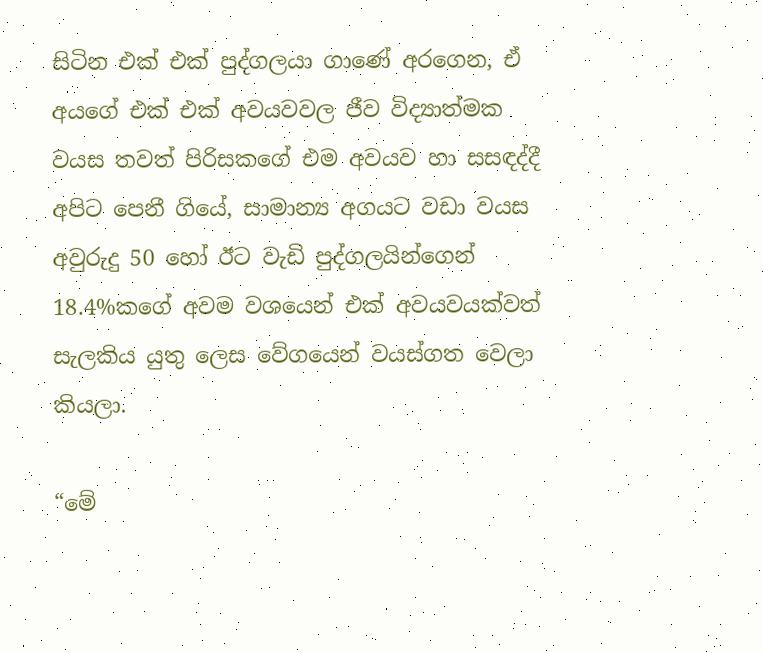සිටින එක් එක් පුද්ගලයා ගාණේ අරගෙන, ඒ අයගේ එක් එක් අවයවවල ජීව විද්‍යාත්මක වයස තවත් පිරිසකගේ එම අවයව හා සසඳද්දී අපිට පෙනී ගියේ, සාමාන්‍ය අගයට වඩා වයස අවුරුදු 50 හෝ ඊට වැඩි පුද්ගලයින්ගෙන් 18.4%කගේ අවම වශයෙන් එක් අවයවයක්වත් සැලකිය යුතු ලෙස වේගයෙන් වයස්ගත වෙලා කියලා.

“මේ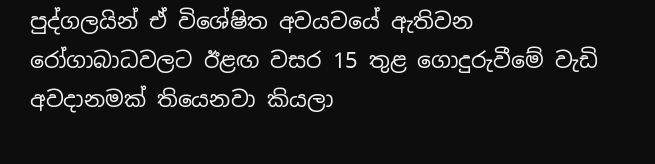පුද්ගලයින් ඒ විශේෂිත අවයවයේ ඇතිවන රෝගාබාධවලට ඊළඟ වසර 15 තුළ ගොදුරුවීමේ වැඩි අවදානමක් තියෙනවා කියලා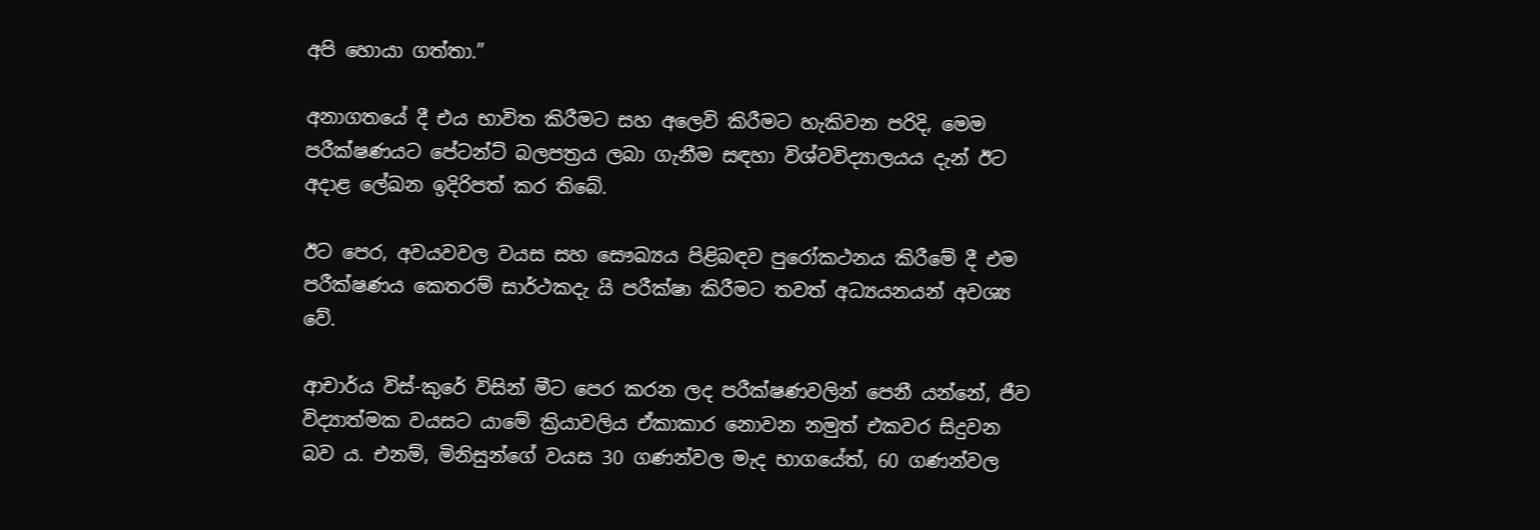අපි හොයා ගත්තා.”

අනාගතයේ දී එය භාවිත කිරීමට සහ අලෙවි කිරීමට හැකිවන පරිදි, මෙම පරීක්ෂණයට පේටන්ට් බලපත්‍රය ලබා ගැනීම සඳහා විශ්වවිද්‍යාලයය දැන් ඊට අදාළ ලේඛන ඉදිරිපත් කර තිබේ.

ඊට පෙර, අවයවවල වයස සහ සෞඛ්‍යය පිළිබඳව පුරෝකථනය කිරීමේ දී එම පරීක්ෂණය කෙතරම් සාර්ථකදැ යි පරීක්ෂා කිරීමට තවත් අධ්‍යයනයන් අවශ්‍ය වේ.

ආචාර්ය විස්-කුරේ විසින් මීට පෙර කරන ලද පරීක්ෂණවලින් පෙනී යන්නේ, ජීව විද්‍යාත්මක වයසට යාමේ ක්‍රියාවලිය ඒකාකාර නොවන නමුත් එකවර සිදුවන බව ය. එනම්, මිනිසුන්ගේ වයස 30 ගණන්වල මැද භාගයේත්, 60 ගණන්වල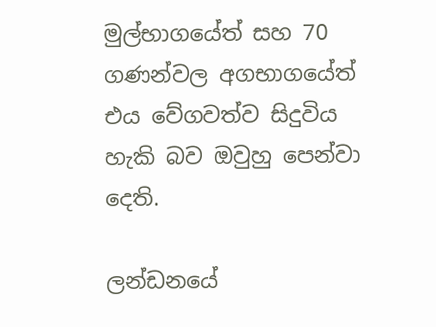මුල්භාගයේත් සහ 70 ගණන්වල අගභාගයේත් එය වේගවත්ව සිදුවිය හැකි බව ඔවුහු පෙන්වා දෙති.

ලන්ඩනයේ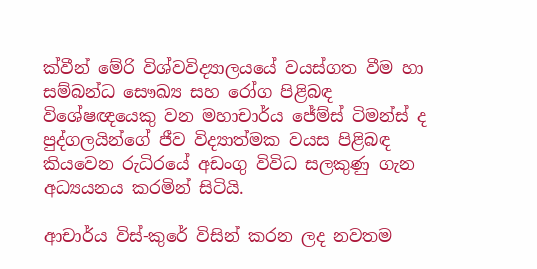ක්වීන් මේරි විශ්වවිද්‍යාලයයේ වයස්ගත වීම හා සම්බන්ධ සෞඛ්‍ය සහ රෝග පිළිබඳ විශේෂඥයෙකු වන මහාචාර්ය ජේම්ස් ටිමන්ස් ද පුද්ගලයින්ගේ ජීව විද්‍යාත්මක වයස පිළිබඳ කියවෙන රුධිරයේ අඩංගු විවිධ සලකුණු ගැන අධ්‍යයනය කරමින් සිටියි.

ආචාර්ය විස්-කුරේ විසින් කරන ලද නවතම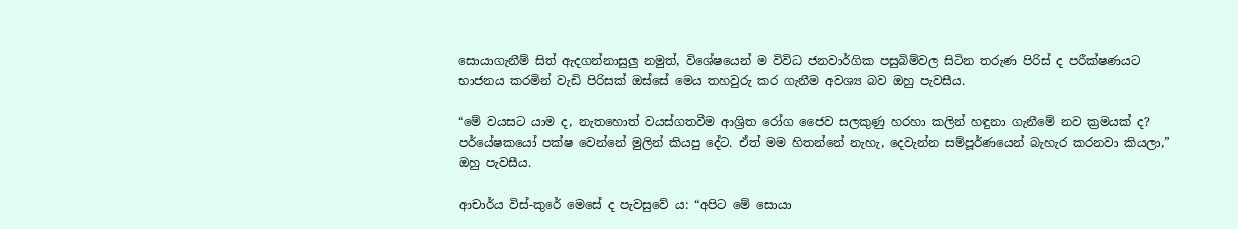සොයාගැනීම් සිත් ඇදගන්නාසුලු නමුත්, විශේෂයෙන් ම විවිධ ජනවාර්ගික පසුබිම්වල සිටින තරුණ පිරිස් ද පරීක්ෂණයට භාජනය කරමින් වැඩි පිරිසක් ඔස්සේ මෙය තහවුරු කර ගැනීම අවශ්‍ය බව ඔහු පැවසීය.

“මේ වයසට යාම ද, නැතහොත් වයස්ගතවීම ආශ්‍රිත රෝග ජෛව සලකුණු හරහා කලින් හඳුනා ගැනීමේ නව ක්‍රමයක් ද? පර්යේෂකයෝ පක්ෂ වෙන්නේ මුලින් කියපු දේට. ඒත් මම හිතන්නේ නැහැ, දෙවැන්න සම්පූර්ණයෙන් බැහැර කරනවා කියලා,” ඔහු පැවසීය.

ආචාර්ය විස්-කුරේ මෙසේ ද පැවසුවේ ය: “අපිට මේ සොයා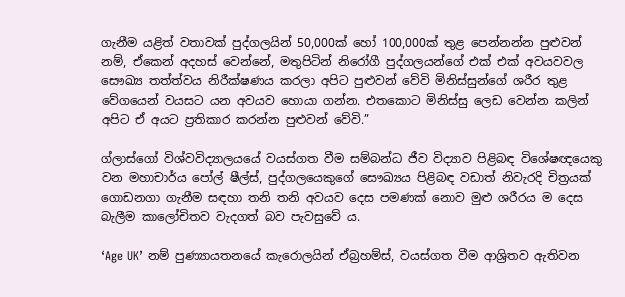ගැනීම යළිත් වතාවක් පුද්ගලයින් 50,000ක් හෝ 100,000ක් තුළ පෙන්නන්න පුළුවන් නම්, ඒකෙන් අදහස් වෙන්නේ, මතුපිටින් නිරෝගී පුද්ගලයන්ගේ එක් එක් අවයවවල සෞඛ්‍ය තත්ත්වය නිරීක්ෂණය කරලා අපිට පුළුවන් වේවි මිනිස්සුන්ගේ ශරීර තුළ වේගයෙන් වයසට යන අවයව හොයා ගන්න. එතකොට මිනිස්සු ලෙඩ වෙන්න කලින් අපිට ඒ අයට ප්‍රතිකාර කරන්න පුළුවන් වේවි.”

ග්ලාස්ගෝ විශ්වවිද්‍යාලයයේ වයස්ගත වීම සම්බන්ධ ජීව විද්‍යාව පිළිබඳ විශේෂඥයෙකු වන මහාචාර්ය පෝල් ෂීල්ස්, පුද්ගලයෙකුගේ සෞඛ්‍යය පිළිබඳ වඩාත් නිවැරදි චිත්‍රයක් ගොඩනගා ගැනීම සඳහා තනි තනි අවයව දෙස පමණක් නොව මුළු ශරීරය ම දෙස බැලීම කාලෝචිතව වැදගත් බව පැවසුවේ ය.

‘Age UK’ නම් පුණ්‍යායතනයේ කැරොලයින් ඒබ්‍රහම්ස්, වයස්ගත වීම ආශ්‍රිතව ඇතිවන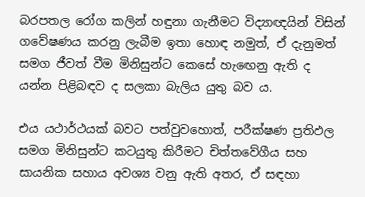බරපතල රෝග කලින් හඳුනා ගැනීමට විද්‍යාඥයින් විසින් ගවේෂණය කරනු ලැබීම ඉතා හොඳ නමුත්, ඒ දැනුමත් සමග ජීවත් වීම මිනිසුන්ට කෙසේ හැඟෙනු ඇති ද යන්න පිළිබඳව ද සලකා බැලිය යුතු බව ය.

එය යථාර්ථයක් බවට පත්වුවහොත්, පරීක්ෂණ ප්‍රතිඵල සමග මිනිසුන්ට කටයුතු කිරීමට චිත්තවේගීය සහ සායනික සහාය අවශ්‍ය වනු ඇති අතර, ඒ සඳහා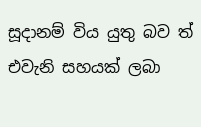සූදානම් විය යුතු බව ත් එවැනි සහයක් ලබා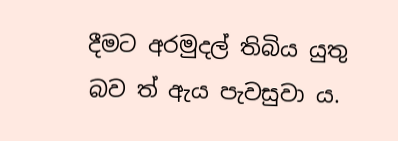දීමට අරමුදල් තිබිය යුතු බව ත් ඇය පැවසුවා ය.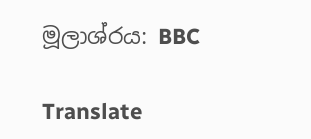මූලාශ්රය: BBC

Translate